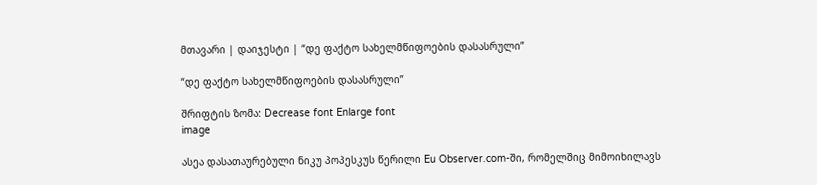მთავარი | დაიჯესტი | “დე ფაქტო სახელმწიფოების დასასრული”

“დე ფაქტო სახელმწიფოების დასასრული”

შრიფტის ზომა: Decrease font Enlarge font
image

ასეა დასათაურებული ნიკუ პოპესკუს წერილი Eu Observer.com-ში, რომელშიც მიმოიხილავს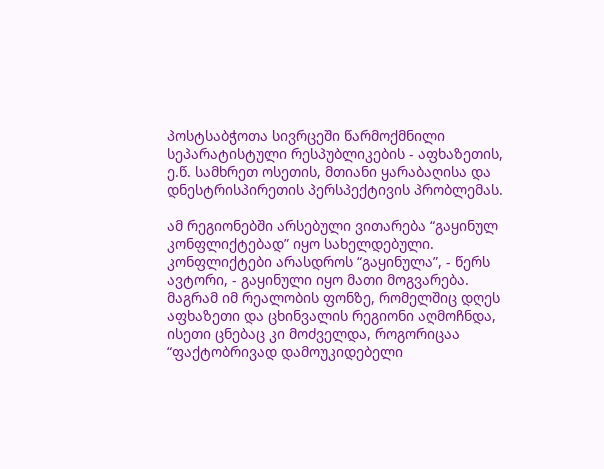პოსტსაბჭოთა სივრცეში წარმოქმნილი სეპარატისტული რესპუბლიკების - აფხაზეთის, ე.წ. სამხრეთ ოსეთის, მთიანი ყარაბაღისა და დნესტრისპირეთის პერსპექტივის პრობლემას.

ამ რეგიონებში არსებული ვითარება “გაყინულ კონფლიქტებად” იყო სახელდებული. კონფლიქტები არასდროს “გაყინულა”, - წერს ავტორი, - გაყინული იყო მათი მოგვარება. მაგრამ იმ რეალობის ფონზე, რომელშიც დღეს აფხაზეთი და ცხინვალის რეგიონი აღმოჩნდა, ისეთი ცნებაც კი მოძველდა, როგორიცაა “ფაქტობრივად დამოუკიდებელი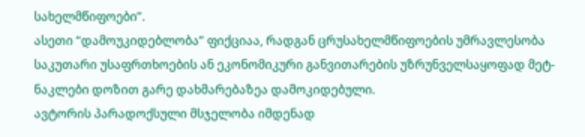სახელმწიფოები”.
ასეთი “დამოუკიდებლობა” ფიქციაა, რადგან ცრუსახელმწიფოების უმრავლესობა საკუთარი უსაფრთხოების ან ეკონომიკური განვითარების უზრუნველსაყოფად მეტ-ნაკლები დოზით გარე დახმარებაზეა დამოკიდებული.
ავტორის პარადოქსული მსჯელობა იმდენად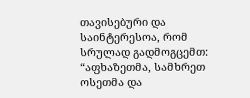თავისებური და საინტერესოა, რომ სრულად გადმოგცემთ:
“აფხაზეთმა, სამხრეთ ოსეთმა და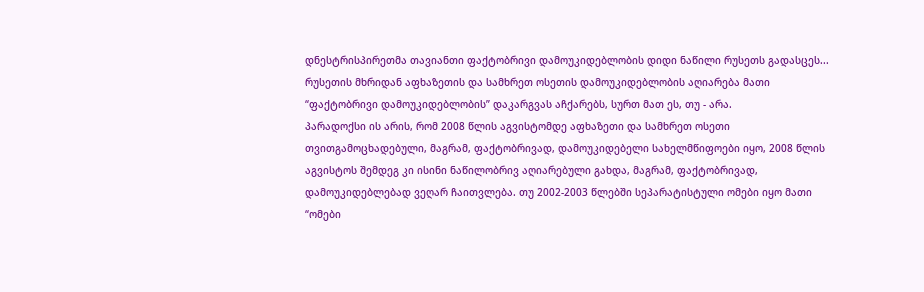დნესტრისპირეთმა თავიანთი ფაქტობრივი დამოუკიდებლობის დიდი ნაწილი რუსეთს გადასცეს...
რუსეთის მხრიდან აფხაზეთის და სამხრეთ ოსეთის დამოუკიდებლობის აღიარება მათი “ფაქტობრივი დამოუკიდებლობის” დაკარგვას აჩქარებს, სურთ მათ ეს, თუ - არა.
პარადოქსი ის არის, რომ 2008 წლის აგვისტომდე აფხაზეთი და სამხრეთ ოსეთი თვითგამოცხადებული, მაგრამ, ფაქტობრივად, დამოუკიდებელი სახელმწიფოები იყო, 2008 წლის აგვისტოს შემდეგ კი ისინი ნაწილობრივ აღიარებული გახდა, მაგრამ, ფაქტობრივად, დამოუკიდებლებად ვეღარ ჩაითვლება. თუ 2002-2003 წლებში სეპარატისტული ომები იყო მათი “ომები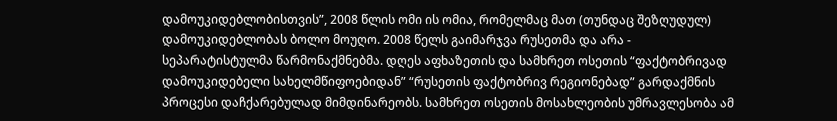დამოუკიდებლობისთვის”, 2008 წლის ომი ის ომია, რომელმაც მათ (თუნდაც შეზღუდულ) დამოუკიდებლობას ბოლო მოუღო. 2008 წელს გაიმარჯვა რუსეთმა და არა - სეპარატისტულმა წარმონაქმნებმა. დღეს აფხაზეთის და სამხრეთ ოსეთის “ფაქტობრივად დამოუკიდებელი სახელმწიფოებიდან” “რუსეთის ფაქტობრივ რეგიონებად” გარდაქმნის პროცესი დაჩქარებულად მიმდინარეობს. სამხრეთ ოსეთის მოსახლეობის უმრავლესობა ამ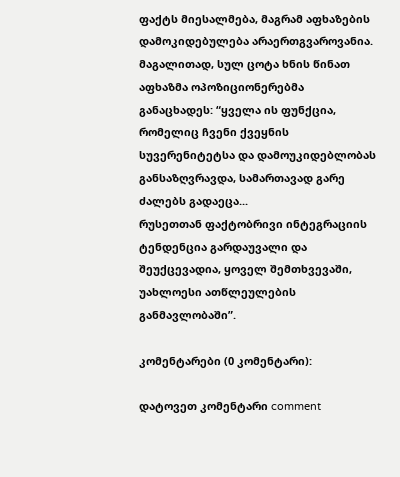ფაქტს მიესალმება, მაგრამ აფხაზების დამოკიდებულება არაერთგვაროვანია. მაგალითად, სულ ცოტა ხნის წინათ აფხაზმა ოპოზიციონერებმა განაცხადეს: “ყველა ის ფუნქცია, რომელიც ჩვენი ქვეყნის სუვერენიტეტსა და დამოუკიდებლობას განსაზღვრავდა, სამართავად გარე ძალებს გადაეცა...
რუსეთთან ფაქტობრივი ინტეგრაციის ტენდენცია გარდაუვალი და შეუქცევადია, ყოველ შემთხვევაში, უახლოესი ათწლეულების განმავლობაში”.

კომენტარები (0 კომენტარი):

დატოვეთ კომენტარი comment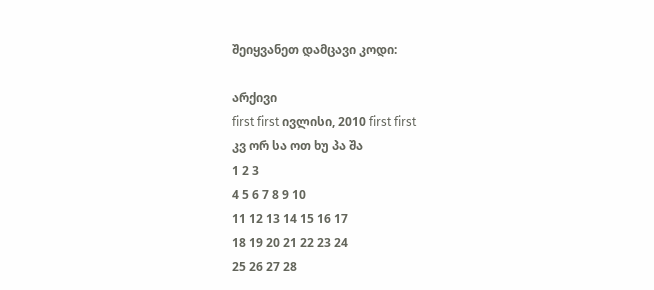შეიყვანეთ დამცავი კოდი:

არქივი
first first ივლისი, 2010 first first
კვ ორ სა ოთ ხუ პა შა
1 2 3
4 5 6 7 8 9 10
11 12 13 14 15 16 17
18 19 20 21 22 23 24
25 26 27 28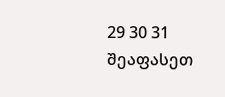29 30 31
შეაფასეთ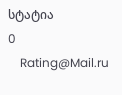სტატია
0
    Rating@Mail.ru